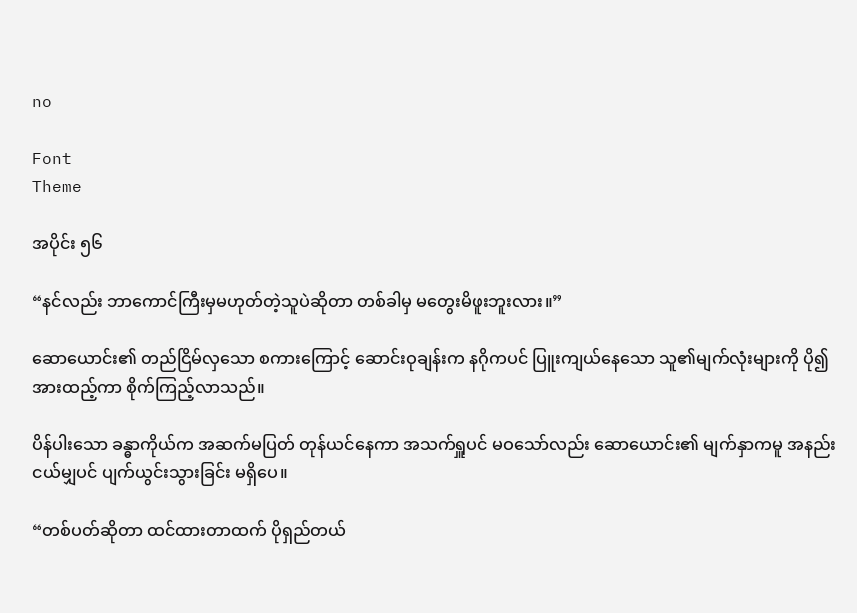no

Font
Theme

အပိုင်း ၅၆

“နင်လည်း ဘာကောင်ကြီးမှမဟုတ်တဲ့သူပဲဆိုတာ တစ်ခါမှ မတွေးမိဖူးဘူးလား။”

ဆောယောင်း၏ တည်ငြိမ်လှသော စကားကြောင့် ဆောင်းဝုချန်းက နဂိုကပင် ပြူးကျယ်နေသော သူ၏မျက်လုံးများကို ပို၍အားထည့်ကာ စိုက်ကြည့်လာသည်။

ပိန်ပါးသော ခန္ဓာကိုယ်က အဆက်မပြတ် တုန်ယင်နေကာ အသက်ရှူပင် မဝသော်လည်း ဆောယောင်း၏ မျက်နှာကမူ အနည်းငယ်မျှပင် ပျက်ယွင်းသွားခြင်း မရှိပေ။

“တစ်ပတ်ဆိုတာ ထင်ထားတာထက် ပိုရှည်တယ်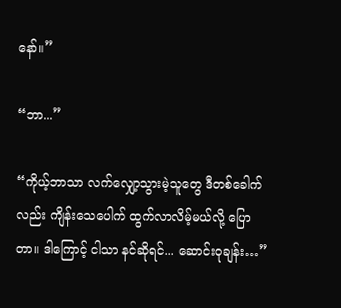နော်။”

“ဘာ...”

“ကိုယ့်ဘာသာ လက်လျှော့သွားမဲ့သူတွေ ဒီတစ်ခေါက်လည်း ကျိန်းသေပေါက် ထွက်လာလိမ့်မယ်လို့ ပြောတာ။ ဒါကြောင့် ငါသာ နင်ဆိုရင်... ဆောင်းဝုချန်း…”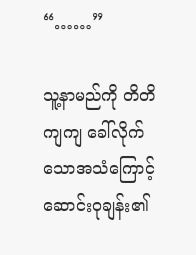“……”

သူ့နာမည်ကို တိတိကျကျ ခေါ်လိုက်သောအသံကြောင့် ဆောင်းဝုချန်း၏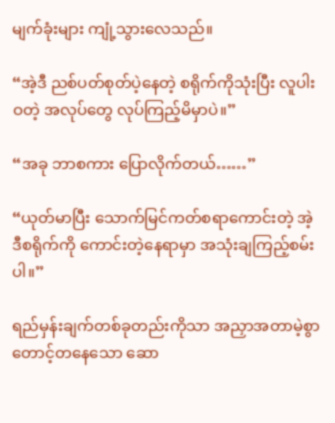မျက်ခုံးများ ကျုံ့သွားလေသည်။

“အဲ့ဒီ ညစ်ပတ်စုတ်ပဲ့နေတဲ့ စရိုက်ကိုသုံးပြီး လူပါးဝတဲ့ အလုပ်တွေ လုပ်ကြည့်မိမှာပဲ။”

“အခု ဘာစကား ပြောလိုက်တယ်……”

“ယုတ်မာပြီး သောက်မြင်ကတ်စရာကောင်းတဲ့ အဲ့ဒီစရိုက်ကို ကောင်းတဲ့နေရာမှာ အသုံးချကြည့်စမ်းပါ။”

ရည်မှန်းချက်တစ်ခုတည်းကိုသာ အညှာအတာမဲ့စွာ တောင့်တနေသော ဆော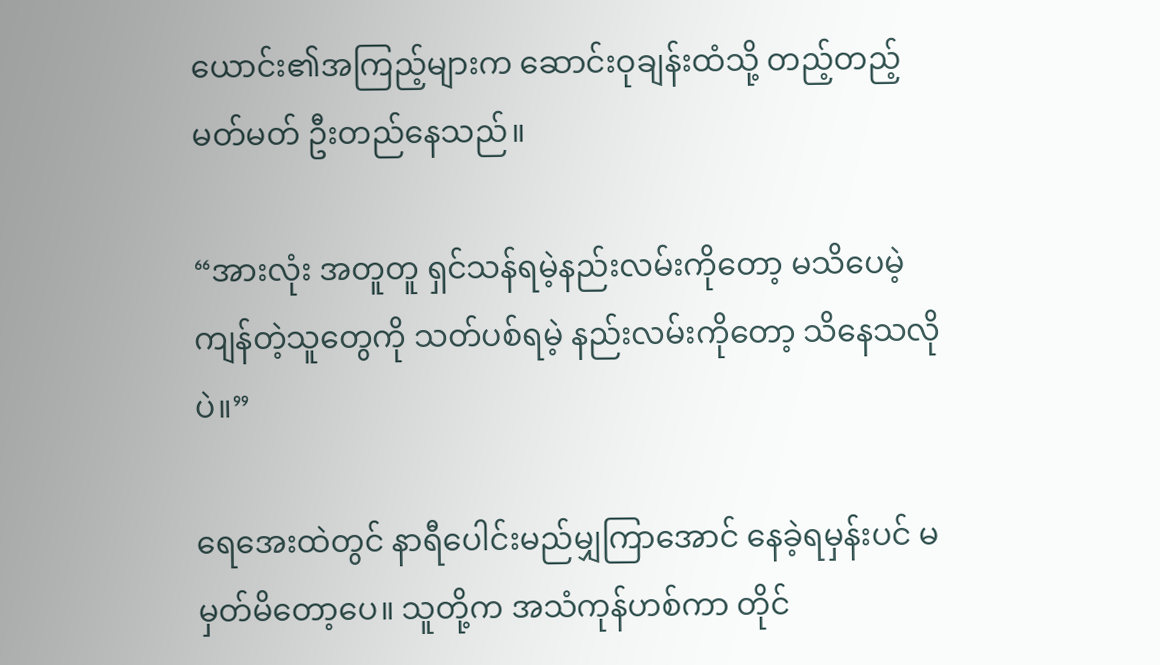ယောင်း၏အကြည့်များက ဆောင်းဝုချန်းထံသို့ တည့်တည့်မတ်မတ် ဦးတည်နေသည်။

“အားလုံး အတူတူ ရှင်သန်ရမဲ့နည်းလမ်းကိုတော့ မသိပေမဲ့ ကျန်တဲ့သူတွေကို သတ်ပစ်ရမဲ့ နည်းလမ်းကိုတော့ သိနေသလိုပဲ။”

ရေအေးထဲတွင် နာရီပေါင်းမည်မျှကြာအောင် နေခဲ့ရမှန်းပင် မမှတ်မိတော့ပေ။ သူတို့က အသံကုန်ဟစ်ကာ တိုင်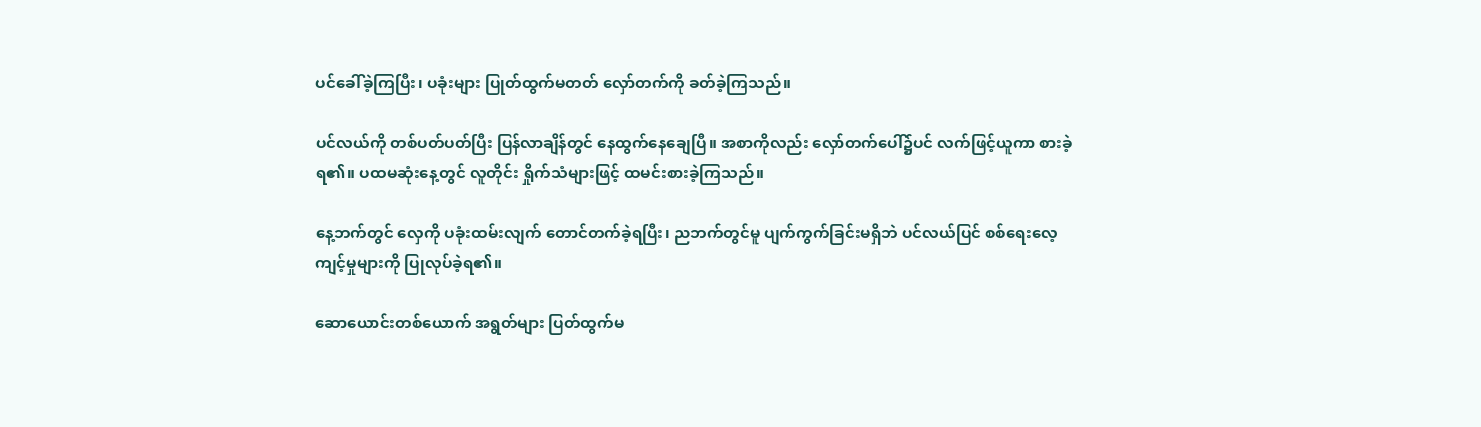ပင်ခေါ်ခဲ့ကြပြီး၊ ပခုံးများ ပြုတ်ထွက်မတတ် လှော်တက်ကို ခတ်ခဲ့ကြသည်။

ပင်လယ်ကို တစ်ပတ်ပတ်ပြီး ပြန်လာချိန်တွင် နေထွက်နေချေပြီ။ အစာကိုလည်း လှော်တက်ပေါ်၌ပင် လက်ဖြင့်ယူကာ စားခဲ့ရ၏။ ပထမဆုံးနေ့တွင် လူတိုင်း ရှိုက်သံများဖြင့် ထမင်းစားခဲ့ကြသည်။

နေ့ဘက်တွင် လှေကို ပခုံးထမ်းလျက် တောင်တက်ခဲ့ရပြီး၊ ညဘက်တွင်မူ ပျက်ကွက်ခြင်းမရှိဘဲ ပင်လယ်ပြင် စစ်ရေးလေ့ကျင့်မှုများကို ပြုလုပ်ခဲ့ရ၏။

ဆောယောင်းတစ်ယောက် အရွတ်များ ပြတ်ထွက်မ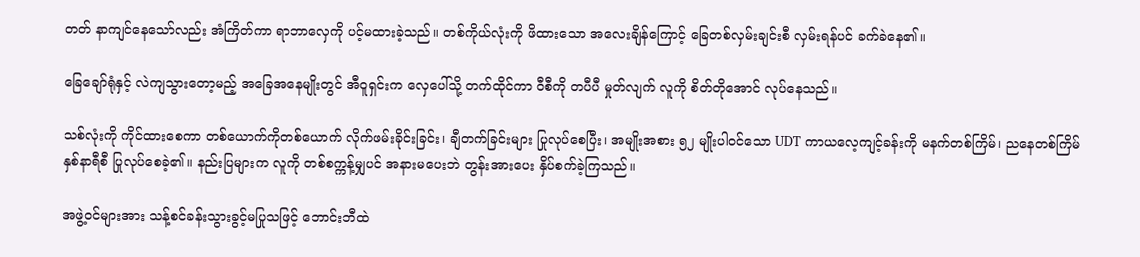တတ် နာကျင်နေသော်လည်း အံကြိတ်ကာ ရာဘာလှေကို ပင့်မထားခဲ့သည်။ တစ်ကိုယ်လုံးကို ဖိထားသော အလေးချိန်ကြောင့် ခြေတစ်လှမ်းချင်းစီ လှမ်းရန်ပင် ခက်ခဲနေ၏။

ခြေချော်ရုံနှင့် လဲကျသွားတော့မည့် အခြေအနေမျိုးတွင် အီဝူရှင်းက လှေပေါ်သို့ တက်ထိုင်ကာ ဝီစီကို တပီပီ မှုတ်လျက် လူကို စိတ်တိုအောင် လုပ်နေသည်။

သစ်လုံးကို ကိုင်ထားစေကာ တစ်ယောက်ကိုတစ်ယောက် လိုက်ဖမ်းခိုင်းခြင်း၊ ချီတက်ခြင်းများ ပြုလုပ်စေပြီး၊ အမျိုးအစား ၅၂ မျိုးပါဝင်သော UDT ကာယလေ့ကျင့်ခန်းကို မနက်တစ်ကြိမ်၊ ညနေတစ်ကြိမ် နှစ်နာရီစီ ပြုလုပ်စေခဲ့၏။ နည်းပြများက လူကို တစ်စက္ကန့်မျှပင် အနားမပေးဘဲ တွန်းအားပေး နှိပ်စက်ခဲ့ကြသည်။

အဖွဲ့ဝင်များအား သန့်စင်ခန်းသွားခွင့်မပြုသဖြင့် ဘောင်းဘီထဲ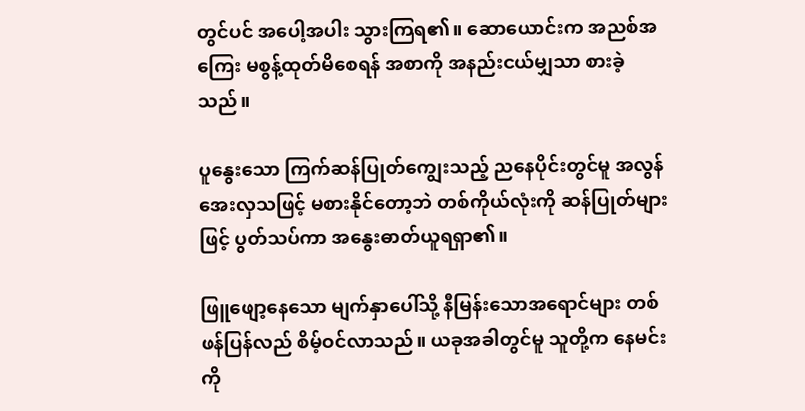တွင်ပင် အပေါ့အပါး သွားကြရ၏။ ဆောယောင်းက အညစ်အကြေး မစွန့်ထုတ်မိစေရန် အစာကို အနည်းငယ်မျှသာ စားခဲ့သည်။

ပူနွေးသော ကြက်ဆန်ပြုတ်ကျွေးသည့် ညနေပိုင်းတွင်မူ အလွန်အေးလှသဖြင့် မစားနိုင်တော့ဘဲ တစ်ကိုယ်လုံးကို ဆန်ပြုတ်များဖြင့် ပွတ်သပ်ကာ အနွေးဓာတ်ယူရရှာ၏။

ဖြူဖျော့နေသော မျက်နှာပေါ်သို့ နီမြန်းသောအရောင်များ တစ်ဖန်ပြန်လည် စိမ့်ဝင်လာသည်။ ယခုအခါတွင်မူ သူတို့က နေမင်းကို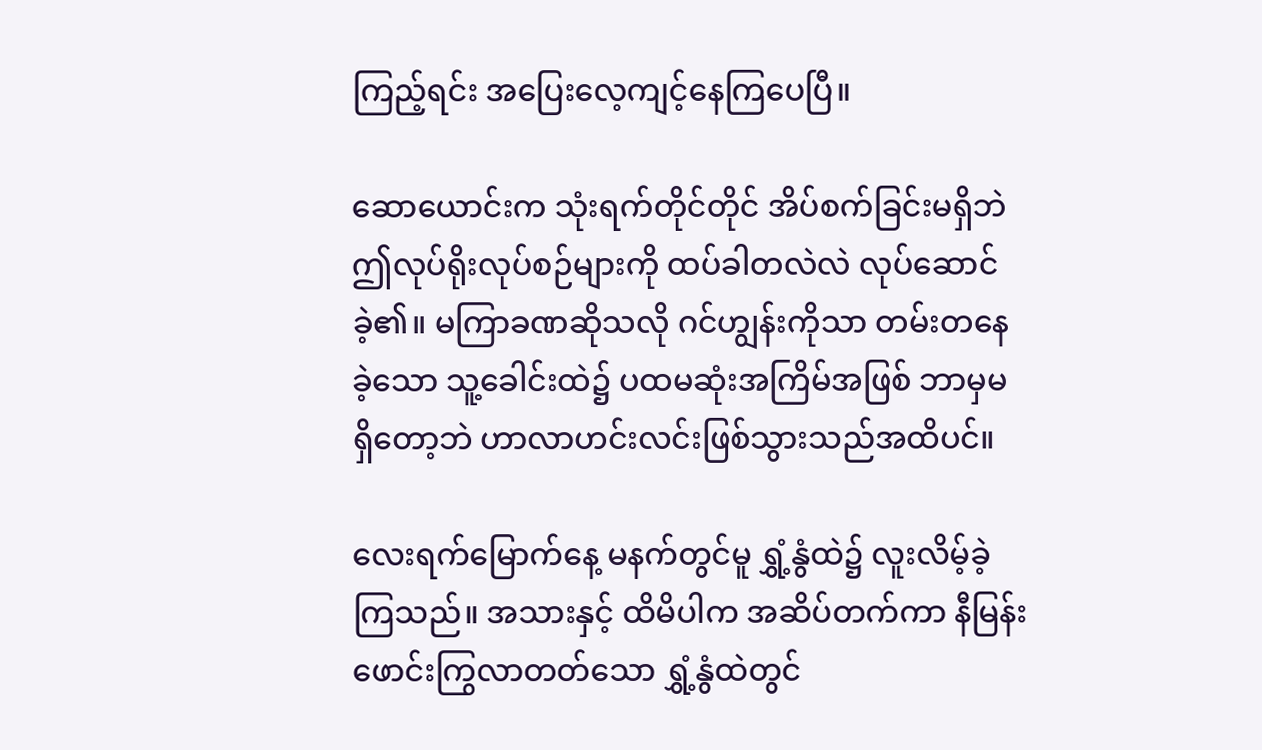ကြည့်ရင်း အပြေးလေ့ကျင့်နေကြပေပြီ။

ဆောယောင်းက သုံးရက်တိုင်တိုင် အိပ်စက်ခြင်းမရှိဘဲ ဤလုပ်ရိုးလုပ်စဉ်များကို ထပ်ခါတလဲလဲ လုပ်ဆောင်ခဲ့၏။ မကြာခဏဆိုသလို ဂင်ဟျွန်းကိုသာ တမ်းတနေခဲ့သော သူ့ခေါင်းထဲ၌ ပထမဆုံးအကြိမ်အဖြစ် ဘာမှမရှိတော့ဘဲ ဟာလာဟင်းလင်းဖြစ်သွားသည်အထိပင်။

လေးရက်မြောက်နေ့ မနက်တွင်မူ ရွှံ့နွံထဲ၌ လူးလိမ့်ခဲ့ကြသည်။ အသားနှင့် ထိမိပါက အဆိပ်တက်ကာ နီမြန်းဖောင်းကြွလာတတ်သော ရွှံ့နွံထဲတွင်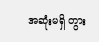အဆုံးမရှိ တွား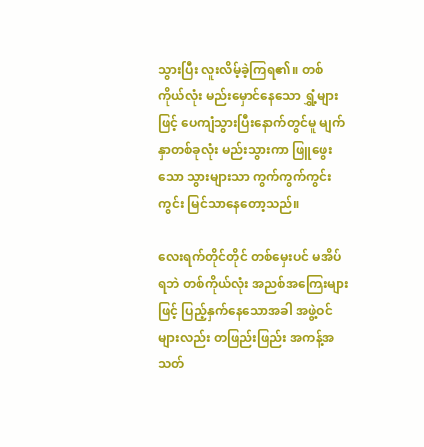သွားပြီး လူးလိမ့်ခဲ့ကြရ၏။ တစ်ကိုယ်လုံး မည်းမှောင်နေသော ရွှံ့များဖြင့် ပေကျံသွားပြီးနောက်တွင်မူ မျက်နှာတစ်ခုလုံး မည်းသွားကာ ဖြူဖွေးသော သွားများသာ ကွက်ကွက်ကွင်းကွင်း မြင်သာနေတော့သည်။

လေးရက်တိုင်တိုင် တစ်မှေးပင် မအိပ်ရဘဲ တစ်ကိုယ်လုံး အညစ်အကြေးများဖြင့် ပြည့်နှက်နေသောအခါ အဖွဲ့ဝင်များလည်း တဖြည်းဖြည်း အကန့်အသတ်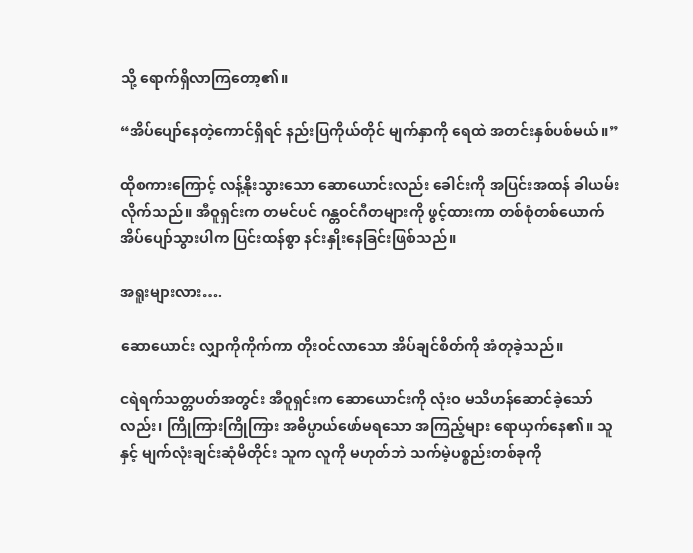သို့ ရောက်ရှိလာကြတော့၏။

“အိပ်ပျော်နေတဲ့ကောင်ရှိရင် နည်းပြကိုယ်တိုင် မျက်နှာကို ရေထဲ အတင်းနှစ်ပစ်မယ်။”

ထိုစကားကြောင့် လန့်နိုးသွားသော ဆောယောင်းလည်း ခေါင်းကို အပြင်းအထန် ခါယမ်းလိုက်သည်။ အီဝူရှင်းက တမင်ပင် ဂန္တဝင်ဂီတများကို ဖွင့်ထားကာ တစ်စုံတစ်ယောက် အိပ်ပျော်သွားပါက ပြင်းထန်စွာ နင်းနှိုးနေခြင်းဖြစ်သည်။

အရူးများလား….

ဆောယောင်း လျှာကိုကိုက်ကာ တိုးဝင်လာသော အိပ်ချင်စိတ်ကို အံတုခဲ့သည်။

ငရဲရက်သတ္တပတ်အတွင်း အီဝူရှင်းက ဆောယောင်းကို လုံးဝ မသိဟန်ဆောင်ခဲ့သော်လည်း၊ ကြိုကြားကြိုကြား အဓိပ္ပာယ်ဖော်မရသော အကြည့်များ ရောယှက်နေ၏။ သူနှင့် မျက်လုံးချင်းဆုံမိတိုင်း သူက လူကို မဟုတ်ဘဲ သက်မဲ့ပစ္စည်းတစ်ခုကို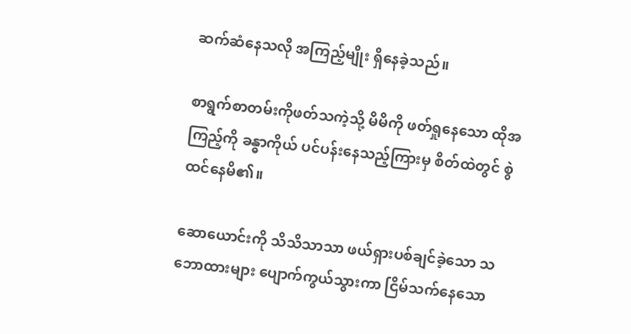ဆက်ဆံနေသလို အကြည့်မျိုး ရှိနေခဲ့သည်။

စာရွက်စာတမ်းကိုဖတ်သကဲ့သို့ မိမိကို ဖတ်ရှုနေသော ထိုအကြည့်ကို ခန္ဓာကိုယ် ပင်ပန်းနေသည့်ကြားမှ စိတ်ထဲတွင် စွဲထင်နေမိ၏။

ဆောယောင်းကို သိသိသာသာ ဖယ်ရှားပစ်ချင်ခဲ့သော သဘောထားများ ပျောက်ကွယ်သွားကာ ငြိမ်သက်နေသော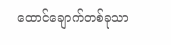ထောင်ချောက်တစ်ခုသာ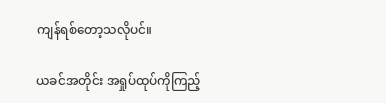ကျန်ရစ်တော့သလိုပင်။

ယခင်အတိုင်း အရှုပ်ထုပ်ကိုကြည့်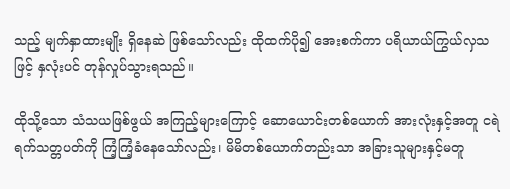သည့် မျက်နှာထားမျိုး ရှိနေဆဲ ဖြစ်သော်လည်း ထိုထက်ပို၍ အေးစက်ကာ ပရိယာယ်ကြွယ်လှသဖြင့် နှလုံးပင် တုန်လှုပ်သွားရသည်။

ထိုသို့သော သံသယဖြစ်ဖွယ် အကြည့်များကြောင့် ဆောယောင်းတစ်ယောက် အားလုံးနှင့်အတူ ငရဲရက်သတ္တပတ်ကို ကြံ့ကြံ့ခံနေသော်လည်း၊ မိမိတစ်ယောက်တည်းသာ အခြားသူများနှင့်မတူ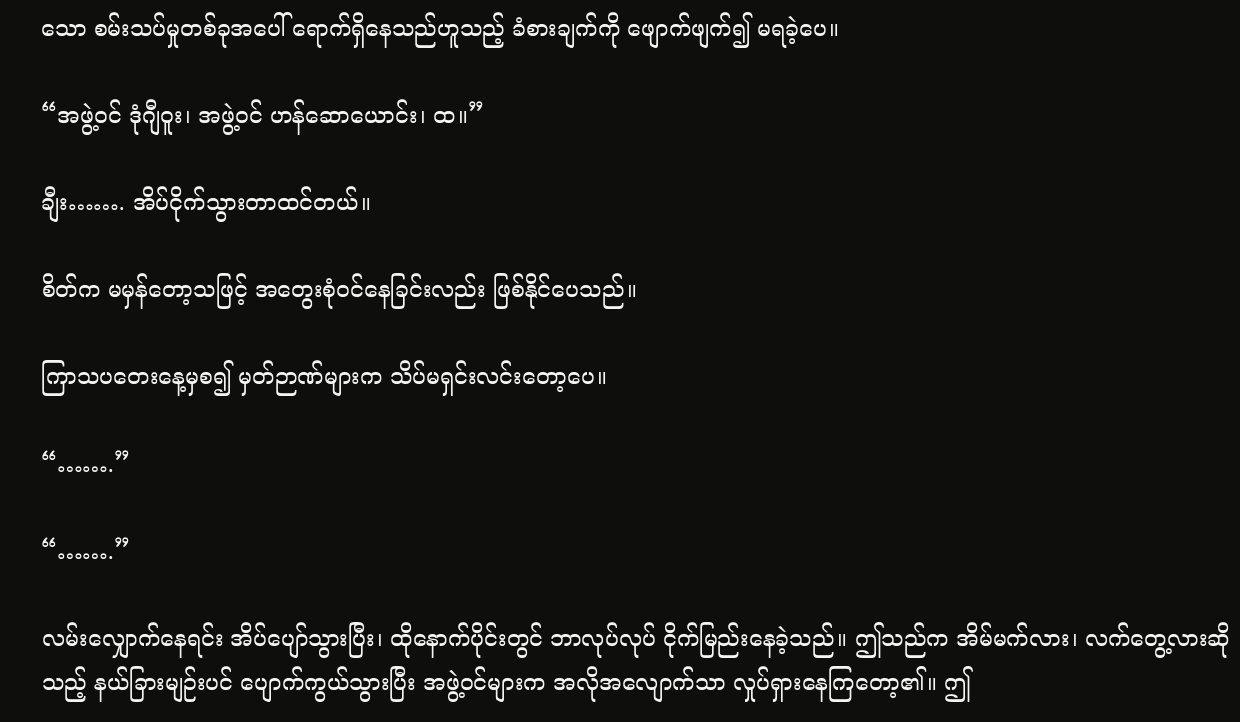သော စမ်းသပ်မှုတစ်ခုအပေါ် ရောက်ရှိနေသည်ဟူသည့် ခံစားချက်ကို ဖျောက်ဖျက်၍ မရခဲ့ပေ။

“အဖွဲ့ဝင် ဒုံဂျီဝူး၊ အဖွဲ့ဝင် ဟန်ဆောယောင်း၊ ထ။”

ချီး……. အိပ်ငိုက်သွားတာထင်တယ်။

စိတ်က မမှန်တော့သဖြင့် အတွေးစုံဝင်နေခြင်းလည်း ဖြစ်နိုင်ပေသည်။

ကြာသပတေးနေ့မှစ၍ မှတ်ဉာဏ်များက သိပ်မရှင်းလင်းတော့ပေ။

“…….”

“…….”

လမ်းလျှောက်နေရင်း အိပ်ပျော်သွားပြီး၊ ထိုနောက်ပိုင်းတွင် ဘာလုပ်လုပ် ငိုက်မြည်းနေခဲ့သည်။ ဤသည်က အိမ်မက်လား၊ လက်တွေ့လားဆိုသည့် နယ်ခြားမျဉ်းပင် ပျောက်ကွယ်သွားပြီး အဖွဲ့ဝင်များက အလိုအလျောက်သာ လှုပ်ရှားနေကြတော့၏။ ဤ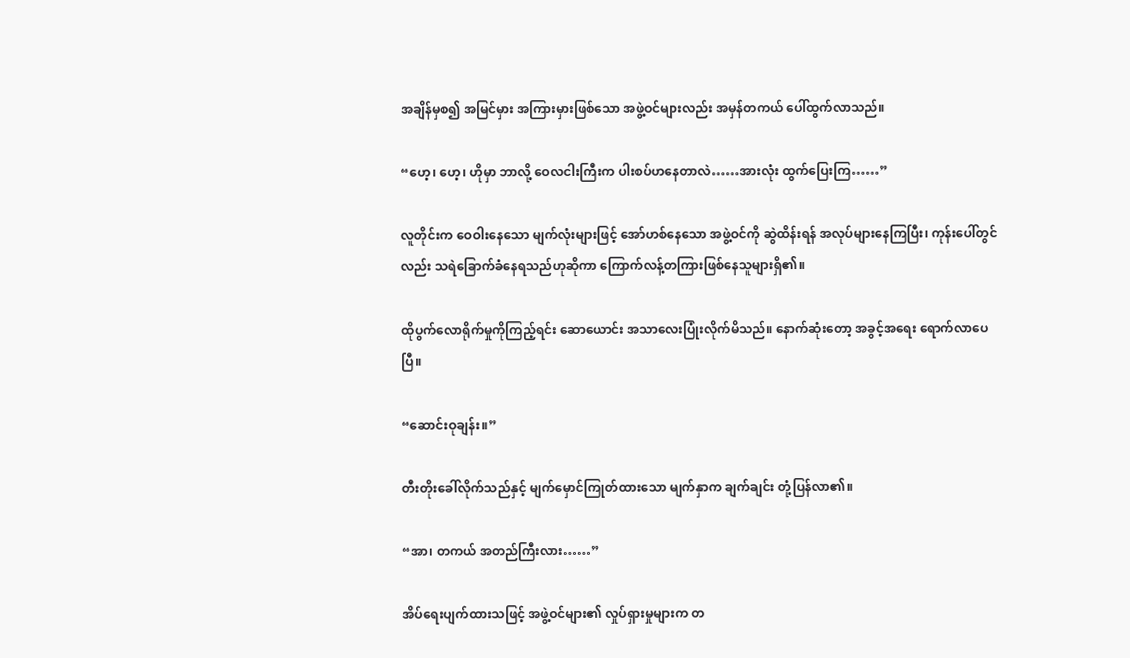အချိန်မှစ၍ အမြင်မှား အကြားမှားဖြစ်သော အဖွဲ့ဝင်များလည်း အမှန်တကယ် ပေါ်ထွက်လာသည်။

“ဟေ့၊ ဟေ့၊ ဟိုမှာ ဘာလို့ ဝေလငါးကြီးက ပါးစပ်ဟနေတာလဲ……အားလုံး ထွက်ပြေးကြ……”

လူတိုင်းက ဝေဝါးနေသော မျက်လုံးများဖြင့် အော်ဟစ်နေသော အဖွဲ့ဝင်ကို ဆွဲထိန်းရန် အလုပ်များနေကြပြီး၊ ကုန်းပေါ်တွင်လည်း သရဲခြောက်ခံနေရသည်ဟုဆိုကာ ကြောက်လန့်တကြားဖြစ်နေသူများရှိ၏။

ထိုပွက်လောရိုက်မှုကိုကြည့်ရင်း ဆောယောင်း အသာလေးပြုံးလိုက်မိသည်။ နောက်ဆုံးတော့ အခွင့်အရေး ရောက်လာပေပြီ။

“ဆောင်းဝုချန်း။”

တီးတိုးခေါ်လိုက်သည်နှင့် မျက်မှောင်ကြုတ်ထားသော မျက်နှာက ချက်ချင်း တုံ့ပြန်လာ၏။

“အာ၊ တကယ် အတည်ကြီးလား……”

အိပ်ရေးပျက်ထားသဖြင့် အဖွဲ့ဝင်များ၏ လှုပ်ရှားမှုများက တ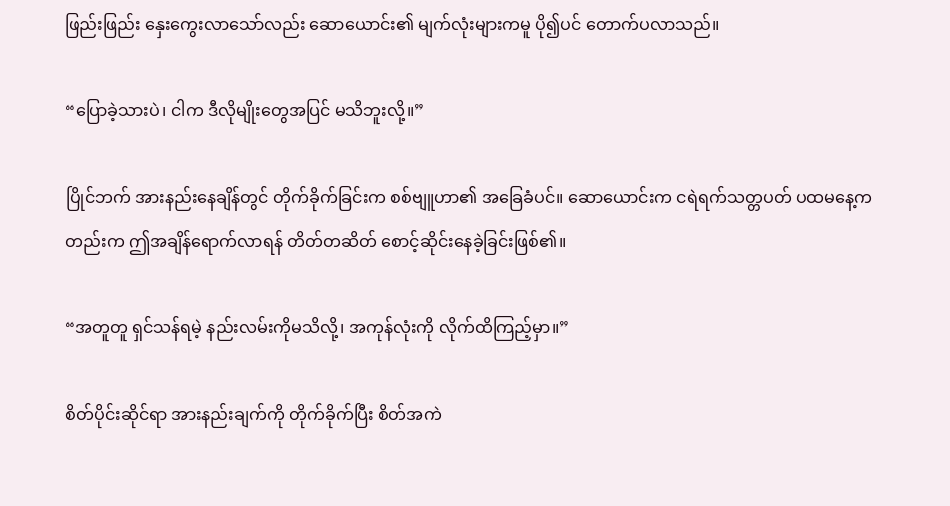ဖြည်းဖြည်း နှေးကွေးလာသော်လည်း ဆောယောင်း၏ မျက်လုံးများကမူ ပို၍ပင် တောက်ပလာသည်။

“ပြောခဲ့သားပဲ၊ ငါက ဒီလိုမျိုးတွေအပြင် မသိဘူးလို့။”

ပြိုင်ဘက် အားနည်းနေချိန်တွင် တိုက်ခိုက်ခြင်းက စစ်ဗျူဟာ၏ အခြေခံပင်။ ဆောယောင်းက ငရဲရက်သတ္တပတ် ပထမနေ့ကတည်းက ဤအချိန်ရောက်လာရန် တိတ်တဆိတ် စောင့်ဆိုင်းနေခဲ့ခြင်းဖြစ်၏။

“အတူတူ ရှင်သန်ရမဲ့ နည်းလမ်းကိုမသိလို့၊ အကုန်လုံးကို လိုက်ထိကြည့်မှာ။”

စိတ်ပိုင်းဆိုင်ရာ အားနည်းချက်ကို တိုက်ခိုက်ပြီး စိတ်အကဲ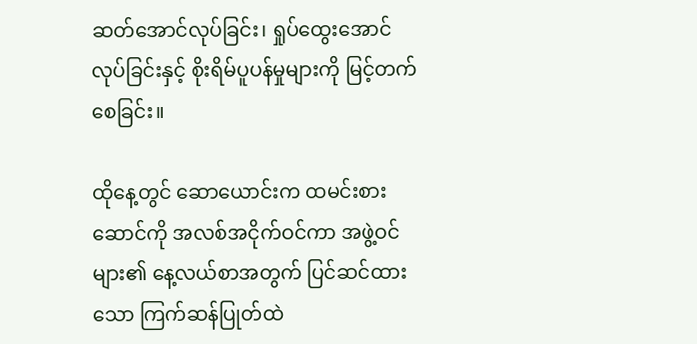ဆတ်အောင်လုပ်ခြင်း၊ ရှုပ်ထွေးအောင် လုပ်ခြင်းနှင့် စိုးရိမ်ပူပန်မှုများကို မြင့်တက်စေခြင်း။

ထိုနေ့တွင် ဆောယောင်းက ထမင်းစားဆောင်ကို အလစ်အငိုက်ဝင်ကာ အဖွဲ့ဝင်များ၏ နေ့လယ်စာအတွက် ပြင်ဆင်ထားသော ကြက်ဆန်ပြုတ်ထဲ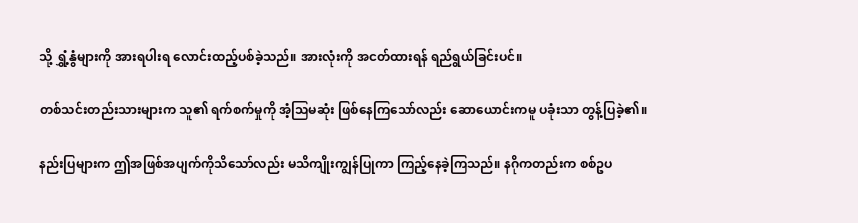သို့ ရွှံ့နွံများကို အားရပါးရ လောင်းထည့်ပစ်ခဲ့သည်။ အားလုံးကို အငတ်ထားရန် ရည်ရွယ်ခြင်းပင်။

တစ်သင်းတည်းသားများက သူ၏ ရက်စက်မှုကို အံ့ဩမဆုံး ဖြစ်နေကြသော်လည်း ဆောယောင်းကမူ ပခုံးသာ တွန့်ပြခဲ့၏။

နည်းပြများက ဤအဖြစ်အပျက်ကိုသိသော်လည်း မသိကျိုးကျွန်ပြုကာ ကြည့်နေခဲ့ကြသည်။ နဂိုကတည်းက စစ်ဥပ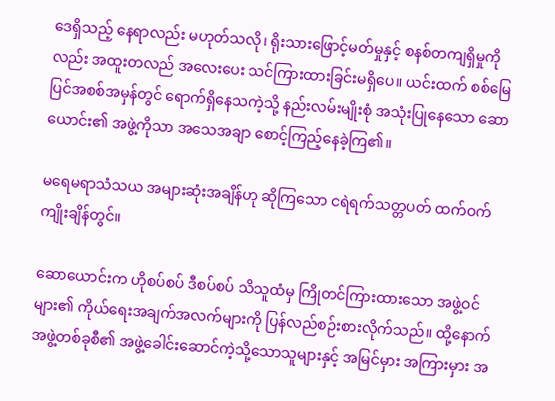ဒေရှိသည့် နေရာလည်း မဟုတ်သလို၊ ရိုးသားဖြောင့်မတ်မှုနှင့် စနစ်တကျရှိမှုကိုလည်း အထူးတလည် အလေးပေး သင်ကြားထားခြင်းမရှိပေ။ ယင်းထက် စစ်မြေပြင်အစစ်အမှန်တွင် ရောက်ရှိနေသကဲ့သို့ နည်းလမ်းမျိုးစုံ အသုံးပြုနေသော ဆောယောင်း၏ အဖွဲ့ကိုသာ အသေအချာ စောင့်ကြည့်နေခဲ့ကြ၏။

မရေမရာသံသယ အများဆုံးအချိန်ဟု ဆိုကြသော ငရဲရက်သတ္တပတ် ထက်ဝက်ကျိုးချိန်တွင်။

ဆောယောင်းက ဟိုစပ်စပ် ဒီစပ်စပ် သိသူထံမှ ကြိုတင်ကြားထားသော အဖွဲ့ဝင်များ၏ ကိုယ်ရေးအချက်အလက်များကို ပြန်လည်စဉ်းစားလိုက်သည်။ ထို့နောက် အဖွဲ့တစ်ခုစီ၏ အဖွဲ့ခေါင်းဆောင်ကဲ့သို့သောသူများနှင့် အမြင်မှား အကြားမှား အ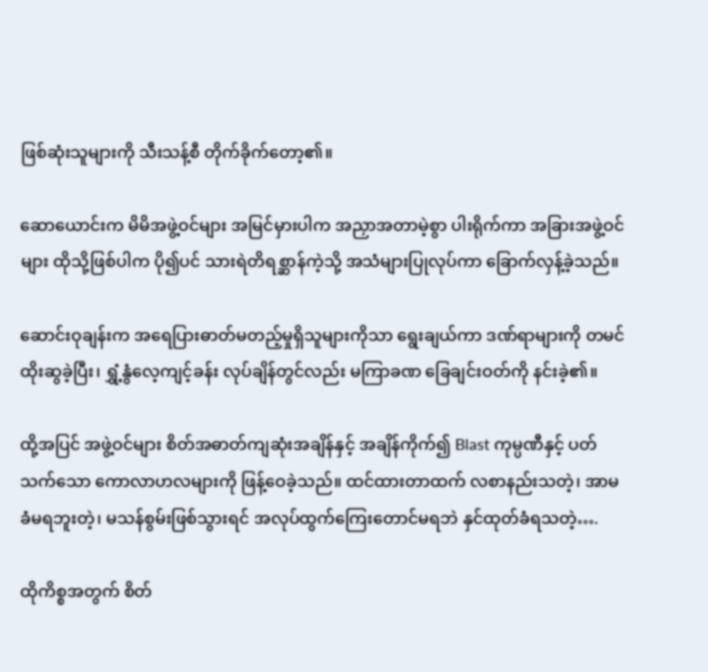ဖြစ်ဆုံးသူများကို သီးသန့်စီ တိုက်ခိုက်တော့၏။

ဆောယောင်းက မိမိအဖွဲ့ဝင်များ အမြင်မှားပါက အညှာအတာမဲ့စွာ ပါးရိုက်ကာ အခြားအဖွဲ့ဝင်များ ထိုသို့ဖြစ်ပါက ပို၍ပင် သားရဲတိရစ္ဆာန်ကဲ့သို့ အသံများပြုလုပ်ကာ ခြောက်လှန့်ခဲ့သည်။

ဆောင်းဝုချန်းက အရေပြားဓာတ်မတည့်မှုရှိသူများကိုသာ ရွေးချယ်ကာ ဒဏ်ရာများကို တမင်ထိုးဆွခဲ့ပြီး၊ ရွှံ့နွံလေ့ကျင့်ခန်း လုပ်ချိန်တွင်လည်း မကြာခဏ ခြေချင်းဝတ်ကို နင်းခဲ့၏။

ထို့အပြင် အဖွဲ့ဝင်များ စိတ်အဓာတ်ကျဆုံးအချိန်နှင့် အချိန်ကိုက်၍ Blast ကုမ္ပဏီနှင့် ပတ်သက်သော ကောလာဟလများကို ဖြန့်ဝေခဲ့သည်။ ထင်ထားတာထက် လစာနည်းသတဲ့၊ အာမခံမရဘူးတဲ့၊ မသန်စွမ်းဖြစ်သွားရင် အလုပ်ထွက်ကြေးတောင်မရဘဲ နှင်ထုတ်ခံရသတဲ့….

ထိုကိစ္စအတွက် စိတ်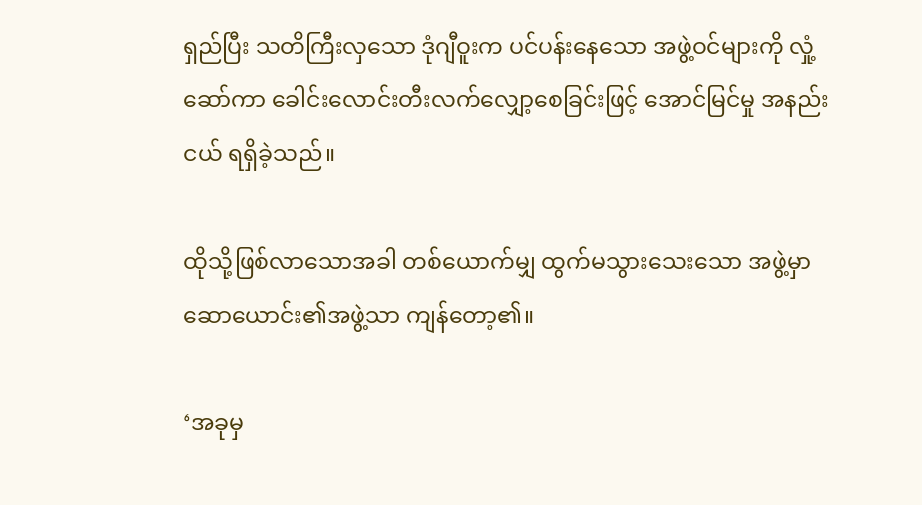ရှည်ပြီး သတိကြီးလှသော ဒုံဂျီဝူးက ပင်ပန်းနေသော အဖွဲ့ဝင်များကို လှုံ့ဆော်ကာ ခေါင်းလောင်းတီးလက်လျှော့စေခြင်းဖြင့် အောင်မြင်မှု အနည်းငယ် ရရှိခဲ့သည်။

ထိုသို့ဖြစ်လာသောအခါ တစ်ယောက်မျှ ထွက်မသွားသေးသော အဖွဲ့မှာ ဆောယောင်း၏အဖွဲ့သာ ကျန်တော့၏။

‘အခုမှ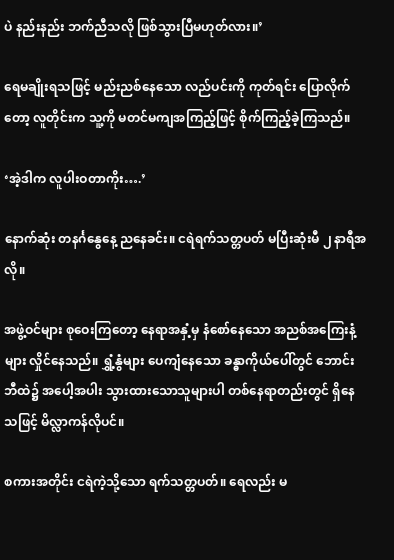ပဲ နည်းနည်း ဘက်ညီသလို ဖြစ်သွားပြီမဟုတ်လား။’

ရေမချိုးရသဖြင့် မည်းညစ်နေသော လည်ပင်းကို ကုတ်ရင်း ပြောလိုက်တော့ လူတိုင်းက သူ့ကို မတင်မကျအကြည့်ဖြင့် စိုက်ကြည့်ခဲ့ကြသည်။

‘အဲ့ဒါက လူပါးဝတာကိုး….’

နောက်ဆုံး တနင်္ဂနွေနေ့ ညနေခင်း။ ငရဲရက်သတ္တပတ် မပြီးဆုံးမီ ၂ နာရီအလို။

အဖွဲ့ဝင်များ စုဝေးကြတော့ နေရာအနှံ့မှ နံစော်နေသော အညစ်အကြေးနံ့များ လှိုင်နေသည်။ ရွှံ့နွံများ ပေကျံနေသော ခန္ဓာကိုယ်ပေါ်တွင် ဘောင်းဘီထဲ၌ အပေါ့အပါး သွားထားသောသူများပါ တစ်နေရာတည်းတွင် ရှိနေသဖြင့် မိလ္လာကန်လိုပင်။

စကားအတိုင်း ငရဲကဲ့သို့သော ရက်သတ္တပတ်။ ရေလည်း မ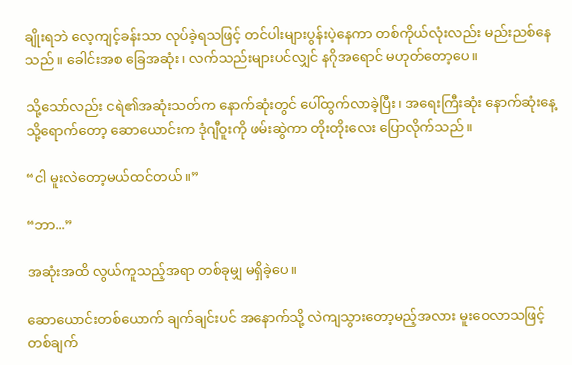ချိုးရဘဲ လေ့ကျင့်ခန်းသာ လုပ်ခဲ့ရသဖြင့် တင်ပါးများပွန်းပဲ့နေကာ တစ်ကိုယ်လုံးလည်း မည်းညစ်နေသည်။ ခေါင်းအစ ခြေအဆုံး၊ လက်သည်းများပင်လျှင် နဂိုအရောင် မဟုတ်တော့ပေ။

သို့သော်လည်း ငရဲ၏အဆုံးသတ်က နောက်ဆုံးတွင် ပေါ်ထွက်လာခဲ့ပြီး၊ အရေးကြီးဆုံး နောက်ဆုံးနေ့သို့ရောက်တော့ ဆောယောင်းက ဒုံဂျီဝူးကို ဖမ်းဆွဲကာ တိုးတိုးလေး ပြောလိုက်သည်။

“ငါ မူးလဲတော့မယ်ထင်တယ်။”

“ဘာ...”

အဆုံးအထိ လွယ်ကူသည့်အရာ တစ်ခုမျှ မရှိခဲ့ပေ။

ဆောယောင်းတစ်ယောက် ချက်ချင်းပင် အနောက်သို့ လဲကျသွားတော့မည့်အလား မူးဝေလာသဖြင့် တစ်ချက်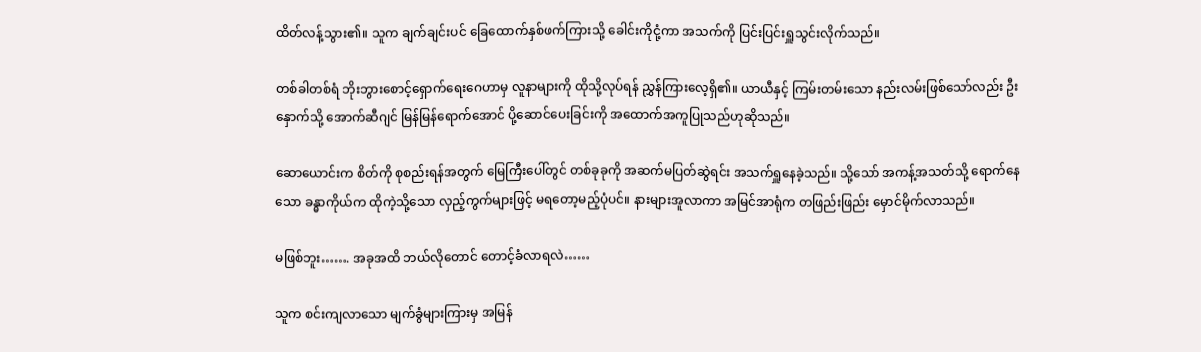ထိတ်လန့်သွား၏။ သူက ချက်ချင်းပင် ခြေထောက်နှစ်ဖက်ကြားသို့ ခေါင်းကိုငုံ့ကာ အသက်ကို ပြင်းပြင်းရှူသွင်းလိုက်သည်။

တစ်ခါတစ်ရံ ဘိုးဘွားစောင့်ရှောက်ရေးဂေဟာမှ လူနာများကို ထိုသို့လုပ်ရန် ညွှန်ကြားလေ့ရှိ၏။ ယာယီနှင့် ကြမ်းတမ်းသော နည်းလမ်းဖြစ်သော်လည်း ဦးနှောက်သို့ အောက်ဆီဂျင် မြန်မြန်ရောက်အောင် ပို့ဆောင်ပေးခြင်းကို အထောက်အကူပြုသည်ဟုဆိုသည်။

ဆောယောင်းက စိတ်ကို စုစည်းရန်အတွက် မြေကြီးပေါ်တွင် တစ်ခုခုကို အဆက်မပြတ်ဆွဲရင်း အသက်ရှူနေခဲ့သည်။ သို့သော် အကန့်အသတ်သို့ ရောက်နေသော ခန္ဓာကိုယ်က ထိုကဲ့သို့သော လှည့်ကွက်များဖြင့် မရတော့မည့်ပုံပင်။ နားများအူလာကာ အမြင်အာရုံက တဖြည်းဖြည်း မှောင်မိုက်လာသည်။

မဖြစ်ဘူး……. အခုအထိ ဘယ်လိုတောင် တောင့်ခံလာရလဲ……

သူက စင်းကျလာသော မျက်ခွံများကြားမှ အမြန်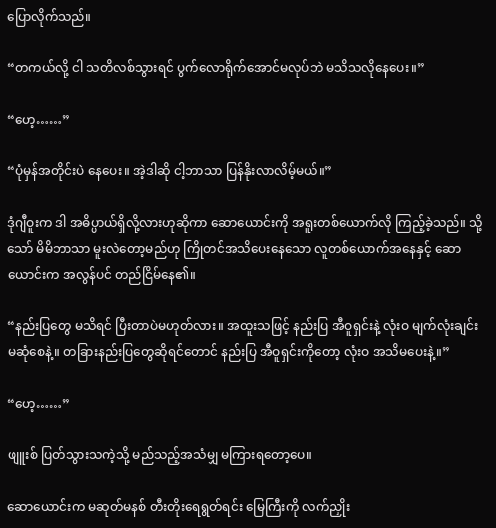ပြောလိုက်သည်။

“တကယ်လို့ ငါ သတိလစ်သွားရင် ပွက်လောရိုက်အောင်မလုပ်ဘဲ မသိသလိုနေပေး။”

“ဟေ့……”

“ပုံမှန်အတိုင်းပဲ နေပေး။ အဲ့ဒါဆို ငါ့ဘာသာ ပြန်နိုးလာလိမ့်မယ်။”

ဒုံဂျီဝူးက ဒါ အဓိပ္ပာယ်ရှိလို့လားဟုဆိုကာ ဆောယောင်းကို အရူးတစ်ယောက်လို ကြည့်ခဲ့သည်။ သို့သော် မိမိဘာသာ မူးလဲတော့မည်ဟု ကြိုတင်အသိပေးနေသော လူတစ်ယောက်အနေနှင့် ဆောယောင်းက အလွန်ပင် တည်ငြိမ်နေ၏။

“နည်းပြတွေ မသိရင် ပြီးတာပဲမဟုတ်လား။ အထူးသဖြင့် နည်းပြ အီဝူရှင်းနဲ့ လုံးဝ မျက်လုံးချင်း မဆုံစေနဲ့။ တခြားနည်းပြတွေဆိုရင်တောင် နည်းပြ အီဝူရှင်းကိုတော့ လုံးဝ အသိမပေးနဲ့။”

“ဟေ့……”

ဖျူးစ် ပြတ်သွားသကဲ့သို့ မည်သည့်အသံမျှ မကြားရတော့ပေ။

ဆောယောင်းက မဆုတ်မနစ် တီးတိုးရေရွတ်ရင်း မြေကြီးကို လက်ညှိုး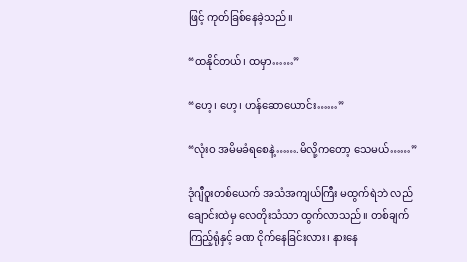ဖြင့် ကုတ်ခြစ်နေခဲ့သည်။

“ထနိုင်တယ်၊ ထမှာ……”

“ဟေ့၊ ဟေ့၊ ဟန်ဆောယောင်း……”

“လုံးဝ အမိမခံရစေနဲ့…….မိလို့ကတော့ သေမယ်……”

ဒုံဂျီဝူးတစ်ယေက် အသံအကျယ်ကြီး မထွက်ရဲဘဲ လည်ချောင်းထဲမှ လေတိုးသံသာ ထွက်လာသည်။ တစ်ချက်ကြည့်ရုံနှင့် ခဏ ငိုက်နေခြင်းလား၊ နားနေ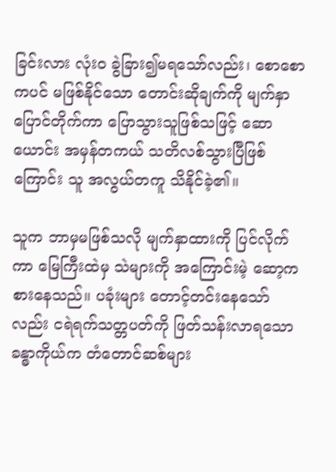ခြင်းလား လုံးဝ ခွဲခြား၍မရသော်လည်း၊ စောစောကပင် မဖြစ်နိုင်သော တောင်းဆိုချက်ကို မျက်နှာပြောင်တိုက်ကာ ပြောသွားသူဖြစ်သဖြင့် ဆောယောင်း အမှန်တကယ် သတိလစ်သွားပြီဖြစ်ကြောင်း သူ အလွယ်တကူ သိနိုင်ခဲ့၏။

သူက ဘာမှမဖြစ်သလို မျက်နှာထားကို ပြင်လိုက်ကာ မြေကြီးထဲမှ သဲများကို အကြောင်းမဲ့ ဆော့ကစားနေသည်။ ပခုံးများ တောင့်တင်းနေသော်လည်း ငရဲရက်သတ္တပတ်ကို ဖြတ်သန်းလာရသော ခန္ဓာကိုယ်က တံတောင်ဆစ်များ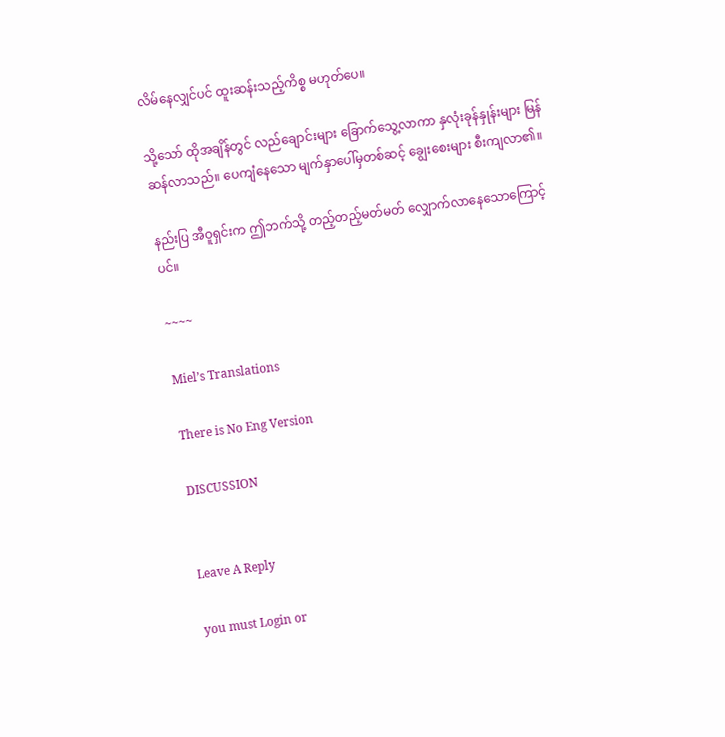လိမ်နေလျှင်ပင် ထူးဆန်းသည့်ကိစ္စ မဟုတ်ပေ။

သို့သော် ထိုအချိန်တွင် လည်ချောင်းများ ခြောက်သွေ့လာကာ နှလုံးခုန်နှုန်းများ မြန်ဆန်လာသည်။ ပေကျံနေသော မျက်နှာပေါ်မှတစ်ဆင့် ချွေးစေးများ စီးကျလာ၏။

နည်းပြ အီဝူရှင်းက ဤဘက်သို့ တည့်တည့်မတ်မတ် လျှောက်လာနေသောကြောင့်ပင်။

~~~~

Miel’s Translations

There is No Eng Version

DISCUSSION


Leave A Reply

you must Login or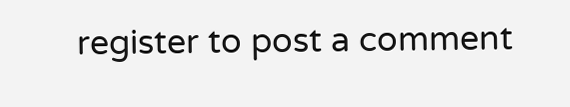register to post a comment